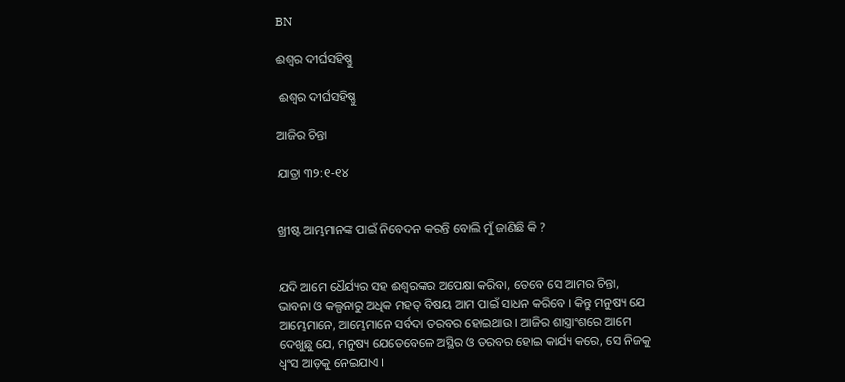BN

ଈଶ୍ଵର ଦୀର୍ଘସହିଷ୍ଣୁ

 ଈଶ୍ଵର ଦୀର୍ଘସହିଷ୍ଣୁ

ଆଜିର ଚିନ୍ତା

ଯାତ୍ରା ୩୨:୧-୧୪


ଖ୍ରୀଷ୍ଟ ଆମ୍ଭମାନଙ୍କ ପାଇଁ ନିବେଦନ କରନ୍ତି ବୋଲି ମୁଁ ଜାଣିଛି କି ?


ଯଦି ଆମେ ଧୈର୍ଯ୍ୟର ସହ ଈଶ୍ଵରଙ୍କର ଅପେକ୍ଷା କରିବା, ତେବେ ସେ ଆମର ଚିନ୍ତା, ଭାବନା ଓ କଲ୍ପନାରୁ ଅଧିକ ମହତ୍ ବିଷୟ ଆମ ପାଇଁ ସାଧନ କରିବେ । କିନ୍ତୁ ମନୁଷ୍ୟ ଯେ ଆମ୍ଭେମାନେ, ଆମ୍ଭେମାନେ ସର୍ବଦା ତରବର ହୋଇଥାଉ । ଆଜିର ଶାସ୍ତ୍ରାଂଶରେ ଆମେ ଦେଖୁଛୁ ଯେ, ମନୁଷ୍ୟ ଯେତେବେଳେ ଅସ୍ଥିର ଓ ତରବର ହୋଇ କାର୍ଯ୍ୟ କରେ, ସେ ନିଜକୁ ଧ୍ଵଂସ ଆଡ଼କୁ ନେଇଯାଏ ।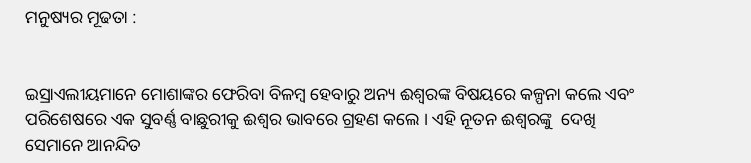ମନୁଷ୍ୟର ମୂଢତା :


ଇସ୍ରାଏଲୀୟମାନେ ମୋଶାଙ୍କର ଫେରିବା ବିଳମ୍ବ ହେବାରୁ ଅନ୍ୟ ଈଶ୍ଵରଙ୍କ ବିଷୟରେ କଳ୍ପନା କଲେ ଏବଂ ପରିଶେଷରେ ଏକ ସୁବର୍ଣ୍ଣ ବାଛୁରୀକୁ ଈଶ୍ଵର ଭାବରେ ଗ୍ରହଣ କଲେ । ଏହି ନୂତନ ଈଶ୍ୱରଙ୍କୁ  ଦେଖି ସେମାନେ ଆନନ୍ଦିତ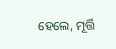ହେଲେ, ମୂର୍ତ୍ତି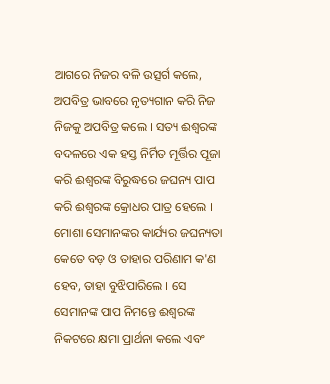ଆଗରେ ନିଜର ବଳି ଉତ୍ସର୍ଗ କଲେ, ଅପବିତ୍ର ଭାବରେ ନୃତ୍ୟଗାନ କରି ନିଜ ନିଜକୁ ଅପବିତ୍ର କଲେ । ସତ୍ୟ ଈଶ୍ୱରଙ୍କ ବଦଳରେ ଏକ ହସ୍ତ ନିର୍ମିତ ମୂର୍ତ୍ତିର ପୂଜା କରି ଈଶ୍ୱରଙ୍କ ବିରୁଦ୍ଧରେ ଜଘନ୍ୟ ପାପ କରି ଈଶ୍ୱରଙ୍କ କ୍ରୋଧର ପାତ୍ର ହେଲେ । ମୋଶା ସେମାନଙ୍କର କାର୍ଯ୍ୟର ଜଘନ୍ୟତା କେତେ ବଡ଼ ଓ ତାହାର ପରିଣାମ କ'ଣ ହେବ, ତାହା ବୁଝିପାରିଲେ । ସେ ସେମାନଙ୍କ ପାପ ନିମନ୍ତେ ଈଶ୍ଵରଙ୍କ ନିକଟରେ କ୍ଷମା ପ୍ରାର୍ଥନା କଲେ ଏବଂ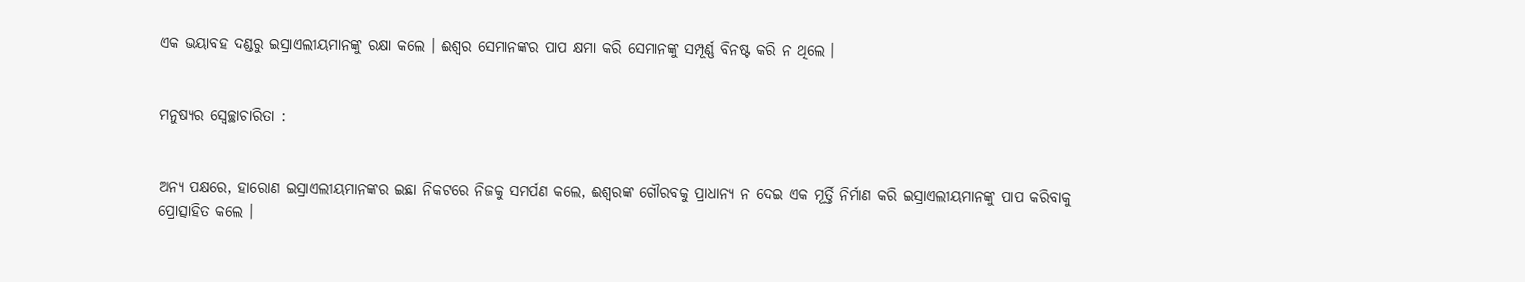ଏକ ଭୟାବହ ଦଣ୍ଡରୁ ଇସ୍ରାଏଲୀୟମାନଙ୍କୁ ରକ୍ଷା କଲେ । ଈଶ୍ଵର ସେମାନଙ୍କର ପାପ କ୍ଷମା କରି ସେମାନଙ୍କୁ ସମ୍ପୂର୍ଣ୍ଣ ବିନଷ୍ଟ କରି ନ ଥିଲେ ।


ମନୁଷ୍ୟର ସ୍ୱେଚ୍ଛାଚାରିତା :


ଅନ୍ୟ ପକ୍ଷରେ, ହାରୋଣ ଇସ୍ରାଏଲୀୟମାନଙ୍କର ଇଛା ନିକଟରେ ନିଜକୁ ସମର୍ପଣ କଲେ, ଈଶ୍ୱରଙ୍କ ଗୌରବକୁ ପ୍ରାଧାନ୍ୟ ନ ଦେଇ ଏକ ମୂର୍ତ୍ତି ନିର୍ମାଣ କରି ଇସ୍ରାଏଲୀୟମାନଙ୍କୁ ପାପ କରିବାକୁ ପ୍ରୋତ୍ସାହିତ କଲେ ।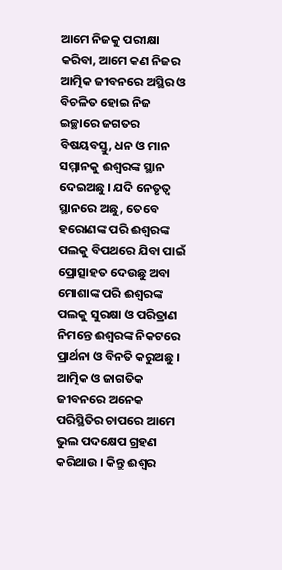ଆମେ ନିଜକୁ ପରୀକ୍ଷା କରିବା, ଆମେ କଣ ନିଜର ଆତ୍ମିକ ଜୀବନରେ ଅସ୍ଥିର ଓ ବିଚଳିତ ହୋଇ ନିଜ ଇଚ୍ଛାରେ ଜଗତର ବିଷୟବସ୍ତୁ, ଧନ ଓ ମାନ ସମ୍ମାନକୁ ଈଶ୍ୱରଙ୍କ ସ୍ଥାନ ଦେଇଅଛୁ । ଯଦି ନେତୃତ୍ୱ ସ୍ଥାନରେ ଅଛୁ, ତେବେ ହରୋଣଙ୍କ ପରି ଈଶ୍ୱରଙ୍କ ପଲକୁ ବିପଥରେ ଯିବା ପାଇଁ ପ୍ରୋତ୍ସାହତ ଦେଉଛୁ ଅବା ମୋଶାଙ୍କ ପରି ଈଶ୍ୱରଙ୍କ ପଲକୁ ସୁରକ୍ଷା ଓ ପରିତ୍ରାଣ ନିମନ୍ତେ ଈଶ୍ୱରଙ୍କ ନିକଟରେ ପ୍ରାର୍ଥନା ଓ ବିନତି କରୁଅଛୁ । ଆତ୍ମିକ ଓ ଜାଗତିକ ଜୀବନରେ ଅନେକ ପରିସ୍ଥିତିର ଚାପରେ ଆମେ ଭୁଲ ପଦକ୍ଷେପ ଗ୍ରହଣ କରିଥାଉ । କିନ୍ତୁ ଈଶ୍ଵର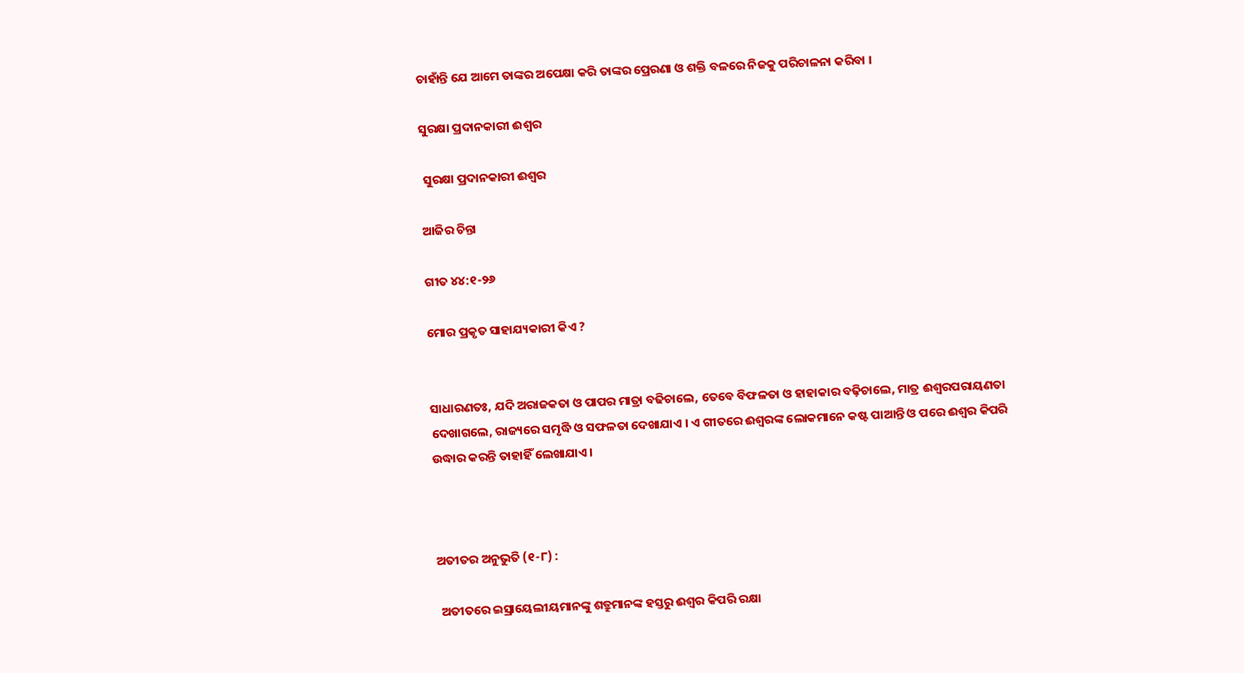ଚାହାଁନ୍ତି ଯେ ଆମେ ତାଙ୍କର ଅପେକ୍ଷା କରି ତାଙ୍କର ପ୍ରେରଣା ଓ ଶକ୍ତି ବଳରେ ନିଜକୁ ପରିଚାଳନା କରିବା ।

ସୁରକ୍ଷା ପ୍ରଦାନକାରୀ ଈଶ୍ୱର

 ସୁରକ୍ଷା ପ୍ରଦାନକାରୀ ଈଶ୍ୱର

ଆଜିର ଚିନ୍ତା

ଗୀତ ୪୪:୧-୨୬

ମୋର ପ୍ରକୃତ ସାହାଯ୍ୟକାରୀ କିଏ ?


ସାଧାରଣତଃ, ଯଦି ଅରାଜକତା ଓ ପାପର ମାତ୍ରା ବଢିଚାଲେ, ତେବେ ବିଫଳତା ଓ ହାହାକାର ବଢ଼ିଚାଲେ, ମାତ୍ର ଈଶ୍ଵରପରାୟଣତା ଦେଖାଗଲେ, ରାଜ୍ୟରେ ସମୃଦ୍ଧି ଓ ସଫଳତା ଦେଖାଯାଏ । ଏ ଗୀତରେ ଈଶ୍ୱରଙ୍କ ଲୋକମାନେ କଷ୍ଟ ପାଆନ୍ତି ଓ ପରେ ଈଶ୍ଵର କିପରି ଉଦ୍ଧାର କରନ୍ତି ତାହାହିଁ ଲେଖାଯାଏ ।



ଅତୀତର ଅନୁଭୁତି (୧-୮) :

 ଅତୀତରେ ଇସ୍ରାୟେଲୀୟମାନଙ୍କୁ ଶତ୍ରୁମାନଙ୍କ ହସ୍ତରୁ ଈଶ୍ଵର କିପରି ରକ୍ଷା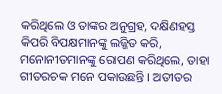କରିଥିଲେ ଓ ତାଙ୍କର ଅନୁଗ୍ରହ, ଦକ୍ଷିଣହସ୍ତ କିପରି ବିପକ୍ଷମାନଙ୍କୁ ଲଜ୍ଜିତ କରି, ମନୋନୀତମାନଙ୍କୁ ରୋପଣ କରିଥିଲେ, ତାହା ଗୀତରଚକ ମନେ ପକାଉଛନ୍ତି । ଅତୀତର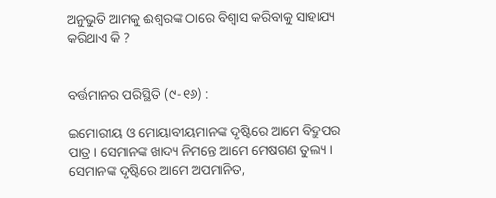ଅନୁଭୁତି ଆମକୁ ଈଶ୍ୱରଙ୍କ ଠାରେ ବିଶ୍ୱାସ କରିବାକୁ ସାହାଯ୍ୟ କରିଥାଏ କି ?


ବର୍ତ୍ତମାନର ପରିସ୍ଥିତି (୯-୧୬) :

ଇମୋରୀୟ ଓ ମୋୟାବୀୟମାନଙ୍କ ଦୃଷ୍ଟିରେ ଆମେ ବିଦ୍ରୁପର ପାତ୍ର । ସେମାନଙ୍କ ଖାଦ୍ୟ ନିମନ୍ତେ ଆମେ ମେଷଗଣ ତୁଲ୍ୟ । ସେମାନଙ୍କ ଦୃଷ୍ଟିରେ ଆମେ ଅପମାନିତ,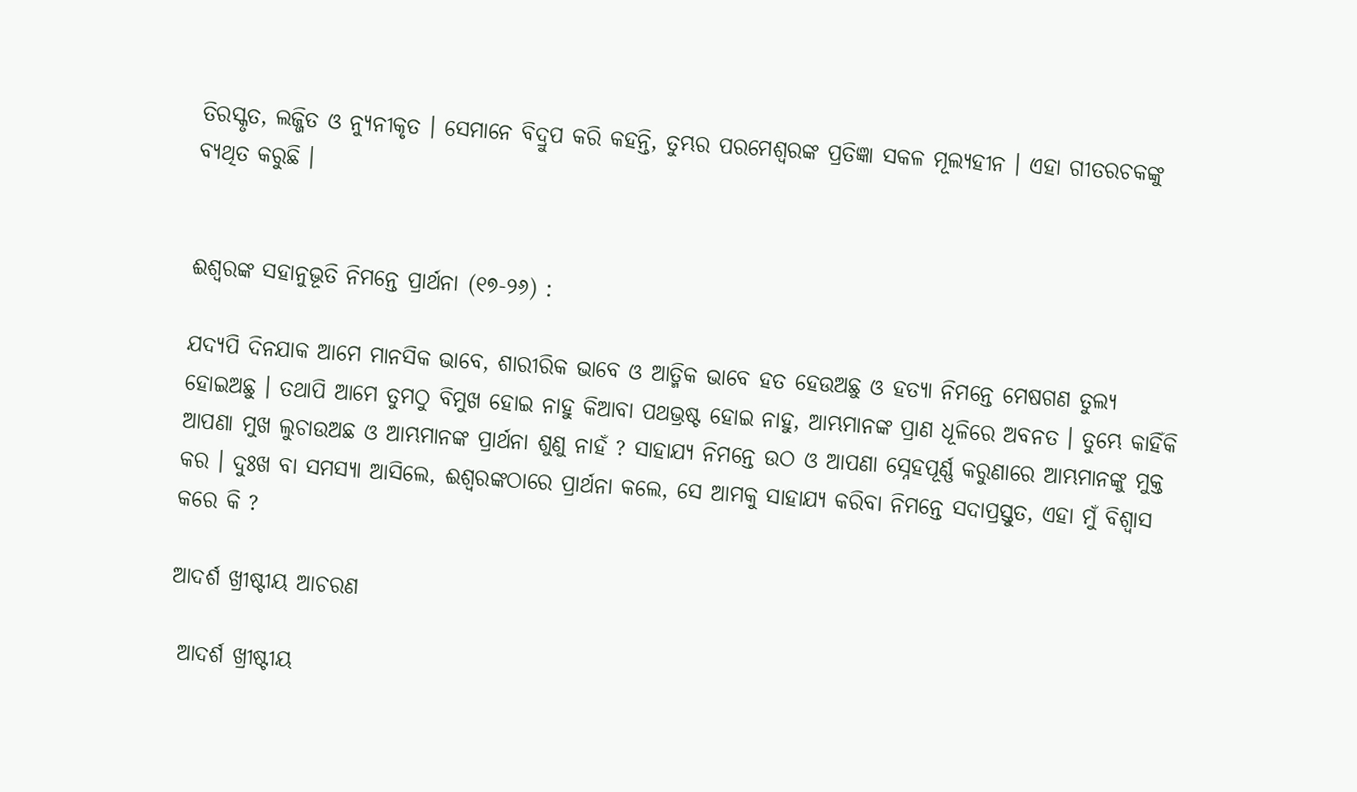ତିରସ୍କୃତ, ଲଜ୍ଜିତ ଓ ନ୍ୟୁନୀକୃତ । ସେମାନେ ବିଦ୍ରୁପ କରି କହନ୍ତି, ତୁମ୍ଭର ପରମେଶ୍ୱରଙ୍କ ପ୍ରତିଜ୍ଞା ସକଳ ମୂଲ୍ୟହୀନ । ଏହା ଗୀତରଚକଙ୍କୁ  ବ୍ୟଥିତ କରୁଛି ।


ଈଶ୍ୱରଙ୍କ ସହାନୁଭୂତି ନିମନ୍ତେ ପ୍ରାର୍ଥନା (୧୭-୨୬) :

ଯଦ୍ୟପି ଦିନଯାକ ଆମେ ମାନସିକ ଭାବେ, ଶାରୀରିକ ଭାବେ ଓ ଆତ୍ମିକ ଭାବେ ହତ ହେଉଅଛୁ ଓ ହତ୍ୟା ନିମନ୍ତେ ମେଷଗଣ ତୁଲ୍ୟ ହୋଇଅଛୁ । ତଥାପି ଆମେ ତୁମଠୁ ବିମୁଖ ହୋଇ ନାହୁ କିଆବା ପଥଭ୍ରଷ୍ଟ ହୋଇ ନାହୁ, ଆମ୍ଭମାନଙ୍କ ପ୍ରାଣ ଧୂଳିରେ ଅବନତ । ତୁମ୍ଭେ କାହିଁକି ଆପଣା ମୁଖ ଲୁଚାଉଅଛ ଓ ଆମ୍ଭମାନଙ୍କ ପ୍ରାର୍ଥନା ଶୁଣୁ ନାହଁ ? ସାହାଯ୍ୟ ନିମନ୍ତେ ଉଠ ଓ ଆପଣା ସ୍ନେହପୂର୍ଣ୍ଣ କରୁଣାରେ ଆମ୍ଭମାନଙ୍କୁ ମୁକ୍ତ କର । ଦୁଃଖ ବା ସମସ୍ୟା ଆସିଲେ, ଈଶ୍ୱରଙ୍କଠାରେ ପ୍ରାର୍ଥନା କଲେ, ସେ ଆମକୁ ସାହାଯ୍ୟ କରିବା ନିମନ୍ତେ ସଦାପ୍ରସ୍ତୁତ, ଏହା ମୁଁ ବିଶ୍ଵାସ କରେ କି ?

ଆଦର୍ଶ ଖ୍ରୀଷ୍ଟୀୟ ଆଚରଣ

 ଆଦର୍ଶ ଖ୍ରୀଷ୍ଟୀୟ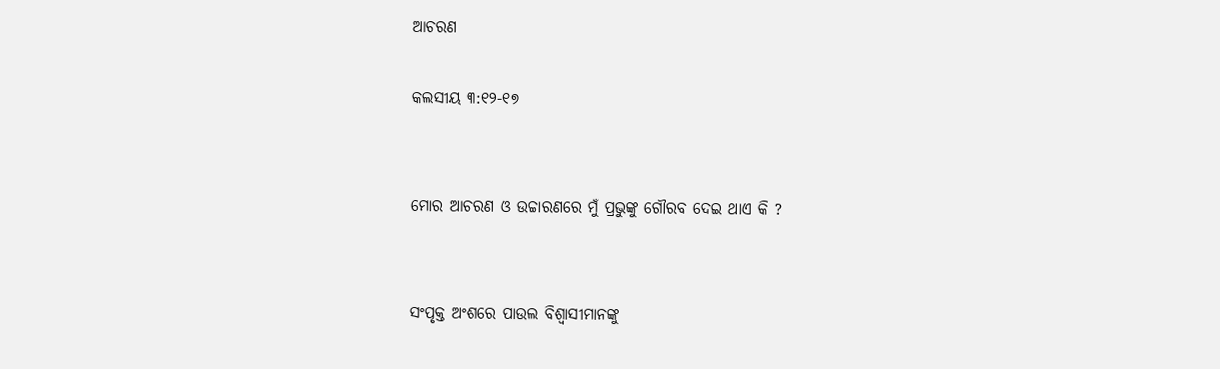ଆଚରଣ

କଲସୀୟ ୩:୧୨-୧୭


ମୋର ଆଚରଣ ଓ ଉଚ୍ଚାରଣରେ ମୁଁ ପ୍ରଭୁଙ୍କୁ ଗୌରବ ଦେଇ ଥାଏ କି ?


ସଂପୃକ୍ତ ଅଂଶରେ ପାଉଲ ବିଶ୍ଵାସୀମାନଙ୍କୁ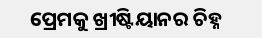ପ୍ରେମକୁ ଖ୍ରୀଷ୍ଟିୟାନର ଚିହ୍ନ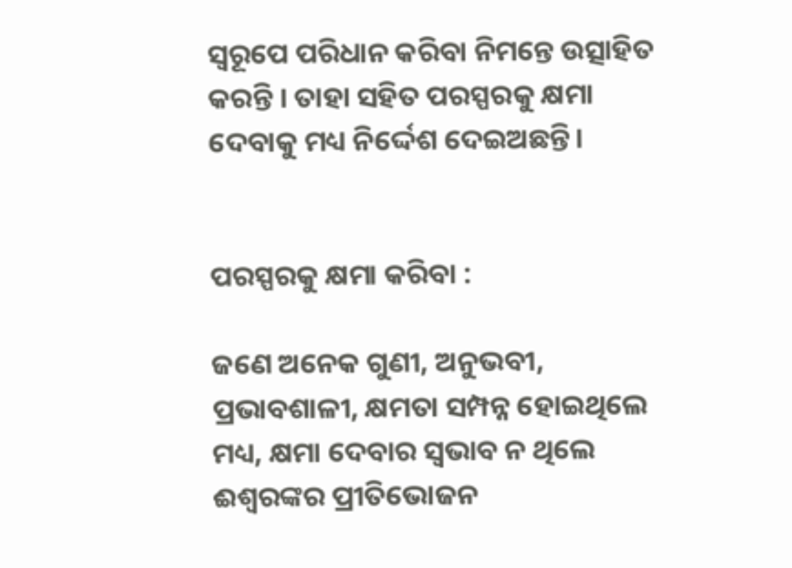ସ୍ଵରୂପେ ପରିଧାନ କରିବା ନିମନ୍ତେ ଉତ୍ସାହିତ କରନ୍ତି । ତାହା ସହିତ ପରସ୍ପରକୁ କ୍ଷମା ଦେବାକୁ ମଧ୍ୟ ନିର୍ଦ୍ଦେଶ ଦେଇଅଛନ୍ତି।


ପରସ୍ପରକୁ କ୍ଷମା କରିବା :

ଜଣେ ଅନେକ ଗୁଣୀ, ଅନୁଭବୀ, ପ୍ରଭାବଶାଳୀ, କ୍ଷମତା ସମ୍ପନ୍ନ ହୋଇଥିଲେ ମଧ୍ୟ, କ୍ଷମା ଦେବାର ସ୍ଵଭାବ ନ ଥିଲେ ଈଶ୍ଵରଙ୍କର ପ୍ରୀତିଭୋଜନ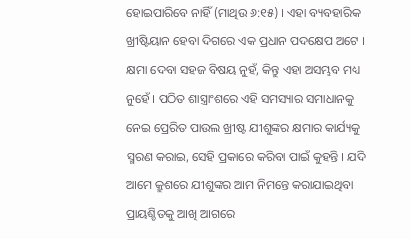ହୋଇପାରିବେ ନାହିଁ (ମାଥିଉ ୬:୧୫) । ଏହା ବ୍ୟବହାରିକ ଖ୍ରୀଷ୍ଟିୟାନ ହେବା ଦିଗରେ ଏକ ପ୍ରଧାନ ପଦକ୍ଷେପ ଅଟେ । କ୍ଷମା ଦେବା ସହଜ ବିଷୟ ନୁହଁ, କିନ୍ତୁ ଏହା ଅସମ୍ଭବ ମଧ୍ୟ ନୁହେଁ । ପଠିତ ଶାସ୍ତ୍ରାଂଶରେ ଏହି ସମସ୍ୟାର ସମାଧାନକୁ ନେଇ ପ୍ରେରିତ ପାଉଲ ଖ୍ରୀଷ୍ଟ ଯୀଶୁଙ୍କର କ୍ଷମାର କାର୍ଯ୍ୟକୁ ସ୍ମରଣ କରାଇ, ସେହି ପ୍ରକାରେ କରିବା ପାଇଁ କୁହନ୍ତି । ଯଦି ଆମେ କ୍ରୁଶରେ ଯୀଶୁଙ୍କର ଆମ ନିମନ୍ତେ କରାଯାଇଥିବା ପ୍ରାୟଶ୍ଚିତକୁ ଆଖି ଆଗରେ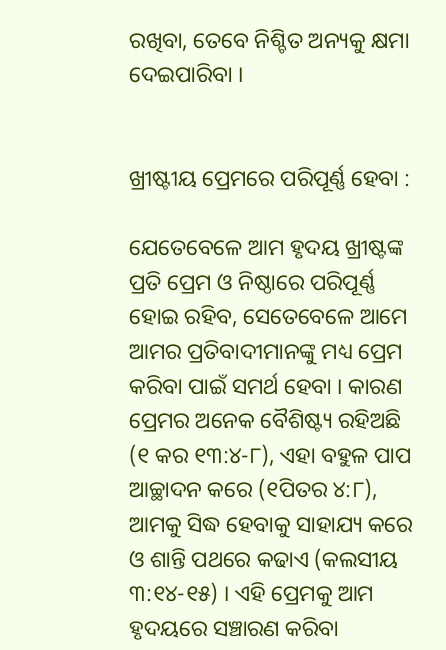ରଖିବା, ତେବେ ନିଶ୍ଚିତ ଅନ୍ୟକୁ କ୍ଷମା ଦେଇପାରିବା ।


ଖ୍ରୀଷ୍ଟୀୟ ପ୍ରେମରେ ପରିପୂର୍ଣ୍ଣ ହେବା :

ଯେତେବେଳେ ଆମ ହୃଦୟ ଖ୍ରୀଷ୍ଟଙ୍କ ପ୍ରତି ପ୍ରେମ ଓ ନିଷ୍ଠାରେ ପରିପୂର୍ଣ୍ଣ ହୋଇ ରହିବ, ସେତେବେଳେ ଆମେ ଆମର ପ୍ରତିବାଦୀମାନଙ୍କୁ ମଧ୍ୟ ପ୍ରେମ କରିବା ପାଇଁ ସମର୍ଥ ହେବା । କାରଣ ପ୍ରେମର ଅନେକ ବୈଶିଷ୍ଟ୍ୟ ରହିଅଛି (୧ କର ୧୩:୪-୮), ଏହା ବହୁଳ ପାପ ଆଚ୍ଛାଦନ କରେ (୧ପିତର ୪:୮), ଆମକୁ ସିଦ୍ଧ ହେବାକୁ ସାହାଯ୍ୟ କରେ ଓ ଶାନ୍ତି ପଥରେ କଢାଏ (କଲସୀୟ ୩:୧୪-୧୫) । ଏହି ପ୍ରେମକୁ ଆମ ହୃଦୟରେ ସଞ୍ଚାରଣ କରିବା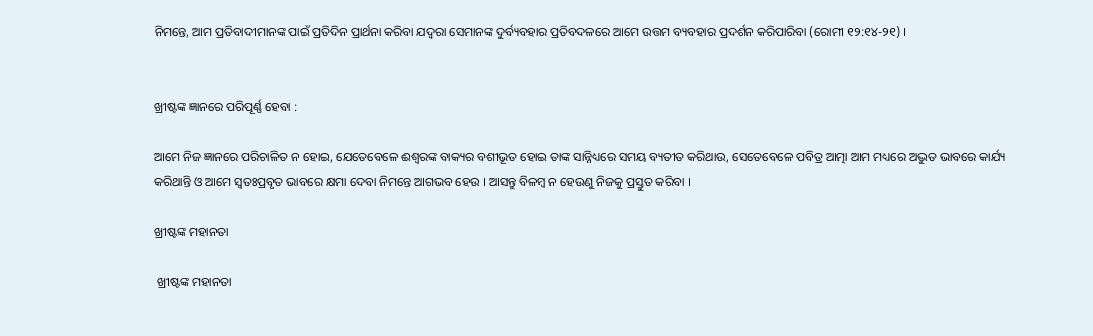ନିମନ୍ତେ, ଆମ ପ୍ରତିବାଦୀମାନଙ୍କ ପାଇଁ ପ୍ରତିଦିନ ପ୍ରାର୍ଥନା କରିବା ଯଦ୍ଵରା ସେମାନଙ୍କ ଦୁର୍ବ୍ୟବହାର ପ୍ରତିବଦଳରେ ଆମେ ଉତ୍ତମ ବ୍ୟବହାର ପ୍ରଦର୍ଶନ କରିପାରିବା (ରୋମୀ ୧୨:୧୪-୨୧) ।


ଖ୍ରୀଷ୍ଟଙ୍କ ଜ୍ଞାନରେ ପରିପୂର୍ଣ୍ଣ ହେବା :

ଆମେ ନିଜ ଜ୍ଞାନରେ ପରିଚାଳିତ ନ ହୋଇ, ଯେତେବେଳେ ଈଶ୍ୱରଙ୍କ ବାକ୍ୟର ବଶୀଭୂତ ହୋଇ ତାଙ୍କ ସାନ୍ନିଧ୍ୟରେ ସମୟ ବ୍ୟତୀତ କରିଥାଉ, ସେତେବେଳେ ପବିତ୍ର ଆତ୍ମା ଆମ ମଧ୍ୟରେ ଅଦ୍ଭୁତ ଭାବରେ କାର୍ଯ୍ୟ କରିଥାନ୍ତି ଓ ଆମେ ସ୍ୱତଃପ୍ରବୃତ ଭାବରେ କ୍ଷମା ଦେବା ନିମନ୍ତେ ଆଗଭବ ହେଉ । ଆସନ୍ତୁ ବିଳମ୍ବ ନ ହେଉଣୁ ନିଜକୁ ପ୍ରସ୍ତୁତ କରିବା ।

ଖ୍ରୀଷ୍ଟଙ୍କ ମହାନତା

 ଖ୍ରୀଷ୍ଟଙ୍କ ମହାନତା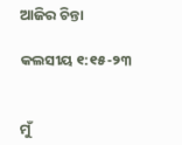ଆଜିର ଚିନ୍ତା

କଲସୀୟ ୧:୧୫-୨୩


ମୁଁ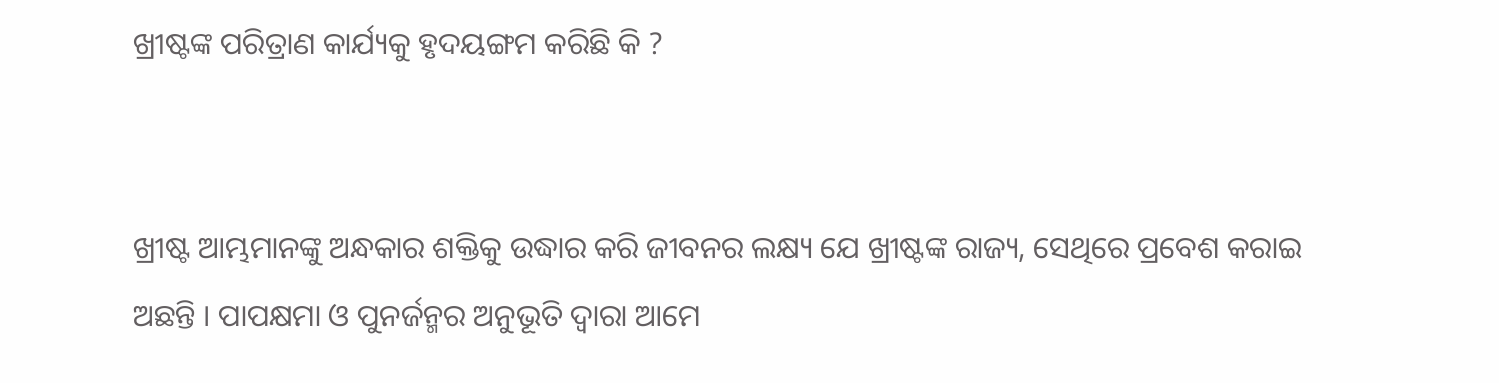ଖ୍ରୀଷ୍ଟଙ୍କ ପରିତ୍ରାଣ କାର୍ଯ୍ୟକୁ ହୃଦୟଙ୍ଗମ କରିଛି କି ?


ଖ୍ରୀଷ୍ଟ ଆମ୍ଭମାନଙ୍କୁ ଅନ୍ଧକାର ଶକ୍ତିକୁ ଉଦ୍ଧାର କରି ଜୀବନର ଲକ୍ଷ୍ୟ ଯେ ଖ୍ରୀଷ୍ଟଙ୍କ ରାଜ୍ୟ, ସେଥିରେ ପ୍ରବେଶ କରାଇ ଅଛନ୍ତି । ପାପକ୍ଷମା ଓ ପୁନର୍ଜନ୍ମର ଅନୁଭୂତି ଦ୍ଵାରା ଆମେ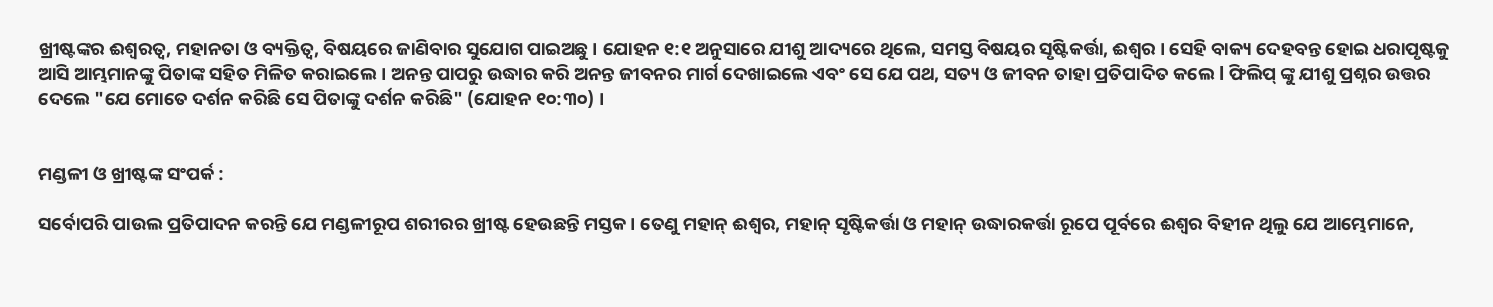ଖ୍ରୀଷ୍ଟଙ୍କର ଈଶ୍ଵରତ୍ଵ, ମହାନତା ଓ ବ୍ୟକ୍ତିତ୍ୱ, ବିଷୟରେ ଜାଣିବାର ସୁଯୋଗ ପାଇଅଛୁ । ଯୋହନ ୧:୧ ଅନୁସାରେ ଯୀଶୁ ଆଦ୍ୟରେ ଥିଲେ, ସମସ୍ତ ବିଷୟର ସୃଷ୍ଟିକର୍ତ୍ତା, ଈଶ୍ଵର । ସେହି ବାକ୍ୟ ଦେହବନ୍ତ ହୋଇ ଧରାପୃଷ୍ଟକୁ ଆସି ଆମ୍ଭମାନଙ୍କୁ ପିତାଙ୍କ ସହିତ ମିଳିତ କରାଇଲେ । ଅନନ୍ତ ପାପରୁ ଉଦ୍ଧାର କରି ଅନନ୍ତ ଜୀବନର ମାର୍ଗ ଦେଖାଇଲେ ଏବଂ ସେ ଯେ ପଥ, ସତ୍ୟ ଓ ଜୀବନ ତାହା ପ୍ରତିପାଦିତ କଲେ l ଫିଲିପ୍ ଙ୍କୁ ଯୀଶୁ ପ୍ରଶ୍ନର ଉତ୍ତର ଦେଲେ "ଯେ ମୋତେ ଦର୍ଶନ କରିଛି ସେ ପିତାଙ୍କୁ ଦର୍ଶନ କରିଛି" (ଯୋହନ ୧୦:୩୦) ।


ମଣ୍ଡଳୀ ଓ ଖ୍ରୀଷ୍ଟଙ୍କ ସଂପର୍କ :

ସର୍ବୋପରି ପାଉଲ ପ୍ରତିପାଦନ କରନ୍ତି ଯେ ମଣ୍ଡଳୀରୂପ ଶରୀରର ଖ୍ରୀଷ୍ଟ ହେଉଛନ୍ତି ମସ୍ତକ । ତେଣୁ ମହାନ୍ ଈଶ୍ଵର, ମହାନ୍ ସୃଷ୍ଟିକର୍ତ୍ତା ଓ ମହାନ୍ ଉଦ୍ଧାରକର୍ତ୍ତା ରୂପେ ପୂର୍ବରେ ଈଶ୍ଵର ବିହୀନ ଥିଲୁ ଯେ ଆମ୍ଭେମାନେ,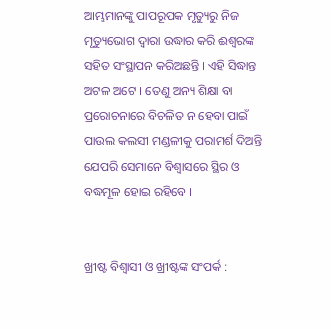ଆମ୍ଭମାନଙ୍କୁ ପାପରୂପକ ମୃତ୍ୟୁରୁ ନିଜ ମୃତ୍ୟୁଭୋଗ ଦ୍ଵାରା ଉଦ୍ଧାର କରି ଈଶ୍ୱରଙ୍କ ସହିତ ସଂସ୍ଥାପନ କରିଅଛନ୍ତି । ଏହି ସିଦ୍ଧାନ୍ତ ଅଟଳ ଅଟେ । ତେଣୁ ଅନ୍ୟ ଶିକ୍ଷା ବା ପ୍ରରୋଚନାରେ ବିଚଳିତ ନ ହେବା ପାଇଁ ପାଉଲ କଲସୀ ମଣ୍ଡଳୀକୁ ପରାମର୍ଶ ଦିଅନ୍ତି ଯେପରି ସେମାନେ ବିଶ୍ଵାସରେ ସ୍ଥିର ଓ ବଦ୍ଧମୂଳ ହୋଇ ରହିବେ ।


ଖ୍ରୀଷ୍ଟ ବିଶ୍ୱାସୀ ଓ ଖ୍ରୀଷ୍ଟଙ୍କ ସଂପର୍କ :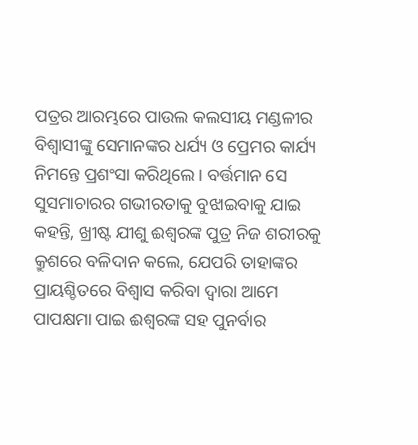ପତ୍ରର ଆରମ୍ଭରେ ପାଉଲ କଲସୀୟ ମଣ୍ଡଳୀର ବିଶ୍ୱାସୀଙ୍କୁ ସେମାନଙ୍କର ଧର୍ଯ୍ୟ ଓ ପ୍ରେମର କାର୍ଯ୍ୟ ନିମନ୍ତେ ପ୍ରଶଂସା କରିଥିଲେ । ବର୍ତ୍ତମାନ ସେ ସୁସମାଚାରର ଗଭୀରତାକୁ ବୁଝାଇବାକୁ ଯାଇ କହନ୍ତି, ଖ୍ରୀଷ୍ଟ ଯୀଶୁ ଈଶ୍ୱରଙ୍କ ପୁତ୍ର ନିଜ ଶରୀରକୁ କ୍ରୁଶରେ ବଳିଦାନ କଲେ, ଯେପରି ତାହାଙ୍କର ପ୍ରାୟଶ୍ଚିତରେ ବିଶ୍ଵାସ କରିବା ଦ୍ଵାରା ଆମେ ପାପକ୍ଷମା ପାଇ ଈଶ୍ୱରଙ୍କ ସହ ପୁନର୍ବାର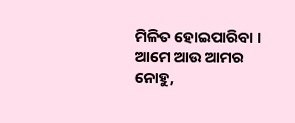ମିଳିତ ହୋଇପାରିବା । ଆମେ ଆଉ ଆମର ନୋହୁ,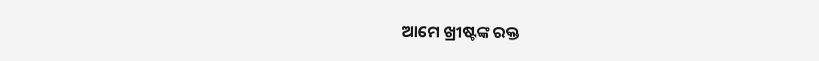ଆମେ ଖ୍ରୀଷ୍ଟଙ୍କ ରକ୍ତ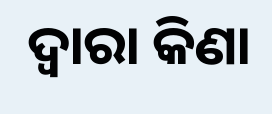ଦ୍ଵାରା କିଣା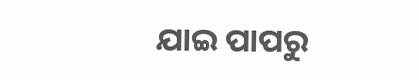ଯାଇ ପାପରୁ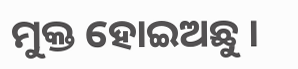ମୁକ୍ତ ହୋଇଅଛୁ ।